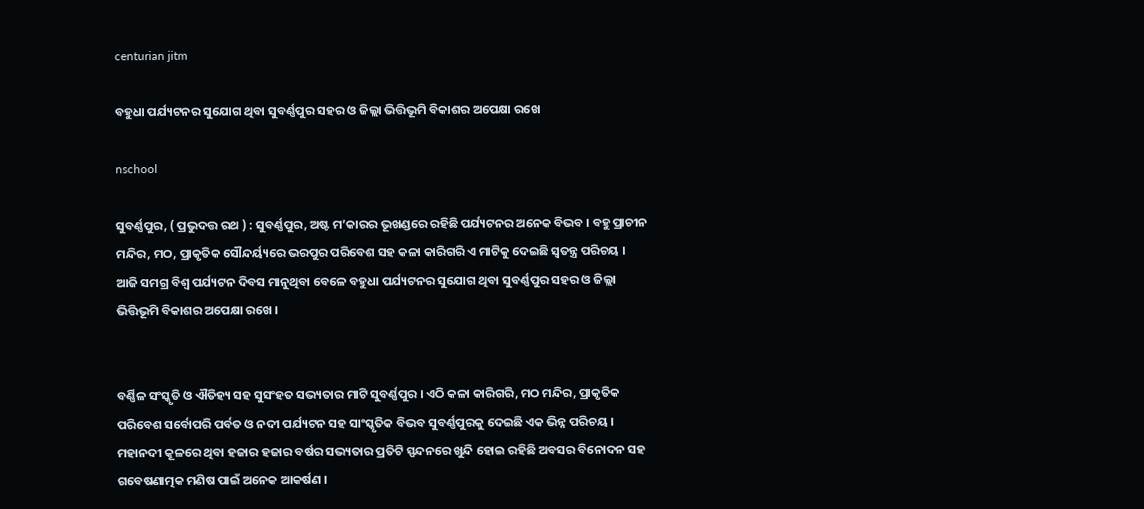centurian jitm

ବହୁଧା ପର୍ଯ୍ୟଟନର ସୁଯୋଗ ଥିବା ସୁବର୍ଣ୍ଣପୁର ସହର ଓ ଜିଲ୍ଲା ଭିତ୍ତିଭୂମି ବିକାଶର ଅପେକ୍ଷା ରଖେ

nschool

ସୁବର୍ଣ୍ଣପୁର, ( ପ୍ରଭୁଦତ୍ତ ରଥ ) : ସୁବର୍ଣ୍ଣପୁର, ଅଷ୍ଟ ମ’କାରର ଭୂଖଣ୍ଡରେ ରହିଛି ପର୍ଯ୍ୟଟନର ଅନେକ ବିଭବ । ବହୁ ପ୍ରାଚୀନ ମନ୍ଦିର, ମଠ, ପ୍ରାକୃତିକ ସୌନ୍ଦର୍ୟ୍ୟରେ ଭରପୁର ପରିବେଶ ସହ କଳା କାରିଗରି ଏ ମାଟିକୁ ଦେଇଛି ସ୍ୱତନ୍ତ୍ର ପରିଚୟ । ଆଜି ସମଗ୍ର ବିଶ୍ୱ ପର୍ଯ୍ୟଟନ ଦିବସ ମାନୁଥିବା ବେଳେ ବହୁଧା ପର୍ଯ୍ୟଟନର ସୁଯୋଗ ଥିବା ସୁବର୍ଣ୍ଣପୁର ସହର ଓ ଜିଲ୍ଲା ଭିତ୍ତିଭୂମି ବିକାଶର ଅପେକ୍ଷା ରଖେ ।


ବର୍ଣ୍ଣିଳ ସଂସ୍କୃତି ଓ ଐତିହ୍ୟ ସହ ସୁସଂହତ ସଭ୍ୟତାର ମାଟି ସୁବର୍ଣ୍ଣପୁର । ଏଠି କଳା କାରିଗରି, ମଠ ମନ୍ଦିର, ପ୍ରାକୃତିକ ପରିବେଶ ସର୍ବୋପରି ପର୍ବତ ଓ ନଦୀ ପର୍ଯ୍ୟଟନ ସହ ସାଂସ୍କୃତିକ ବିଭବ ସୁବର୍ଣ୍ଣପୁରକୁ ଦେଇଛି ଏକ ଭିନ୍ନ ପରିଚୟ । ମହାନଦୀ କୂଳରେ ଥିବା ହଜାର ହଜାର ବର୍ଷର ସଭ୍ୟତାର ପ୍ରତିଟି ସ୍ପନ୍ଦନରେ ଖୁନ୍ଦି ହୋଇ ରହିଛି ଅବସର ବିନୋଦନ ସହ ଗବେଷଣାତ୍ମକ ମଣିଷ ପାଇଁ ଅନେକ ଆକର୍ଷଣ । ‌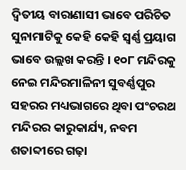ଦ୍ୱିତୀୟ ବାରାଣାସୀ ଭାବେ ପରିଚିତ ସୁନାମାଟିକୁ କେହି କେହି ‌ସ୍ୱର୍ଣ୍ଣ ପ୍ରୟାଗ ଭାବେ ଉଲ୍ଲଖ କରନ୍ତି । ୧୦୮ ମନ୍ଦିରକୁ ନେଇ ମନ୍ଦିରମାଳିନୀ ସୁବର୍ଣ୍ଣପୁର ସହରର ମଧ୍ୟଭାଗରେ ଥିବା ପଂଚରଥ ମନ୍ଦିରର କାରୁକାର୍ଯ୍ୟ, ନବମ ଶତାବ୍ଦୀରେ ଗଢ଼ା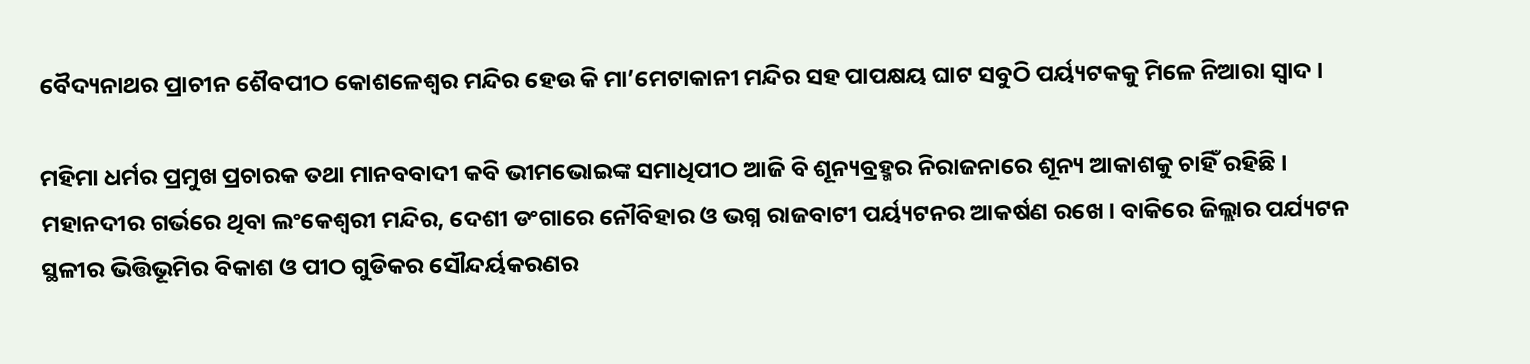ବୈଦ୍ୟନାଥର ପ୍ରାଚୀନ ଶୈବପୀଠ କୋଶଳେ‌ଶ୍ୱର ମନ୍ଦିର ହେଉ କି ମା’ମେଟାକାନୀ ମନ୍ଦିର ସହ ପାପକ୍ଷୟ ଘାଟ ସବୁଠି ପର୍ୟ୍ୟଟକକୁ ମିଳେ ନିଆରା ସ୍ୱାଦ ।

ମହିମା ଧର୍ମର ପ୍ରମୁଖ ପ୍ରଚାରକ ତଥା ମାନବବାଦୀ କବି ଭୀମଭୋଇଙ୍କ ସମାଧିପୀଠ ଆଜି ବି ଶୂନ୍ୟବ୍ରହ୍ମର ନିରାଜନାରେ ଶୂନ୍ୟ ଆକାଶକୁ ଚାହିଁ ରହିଛି । ମହାନଦୀର ଗର୍ଭରେ ଥିବା ଲଂକେ‌ଶ୍ୱରୀ ମନ୍ଦିର, ଦେଶୀ ଡଂଗାରେ ନୌବିହାର ଓ ଭଗ୍ନ ରାଜବାଟୀ ପର୍ୟ୍ୟଟନର ଆକର୍ଷଣ ରଖେ । ବାକିରେ ଜିଲ୍ଲାର ପର୍ଯ୍ୟଟନ ସ୍ଥଳୀର ଭିତ୍ତିଭୂମିର ବିକାଶ ଓ ପୀଠ ଗୁଡିକର ସୌନ୍ଦର୍ୟକରଣର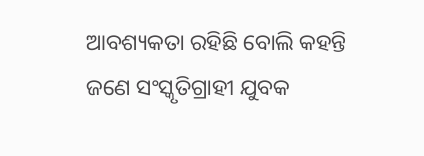ଆବଶ୍ୟକତା ରହିଛି ବୋଲି କହନ୍ତି ଜଣେ ସଂସ୍କୃତିଗ୍ରାହୀ ଯୁବକ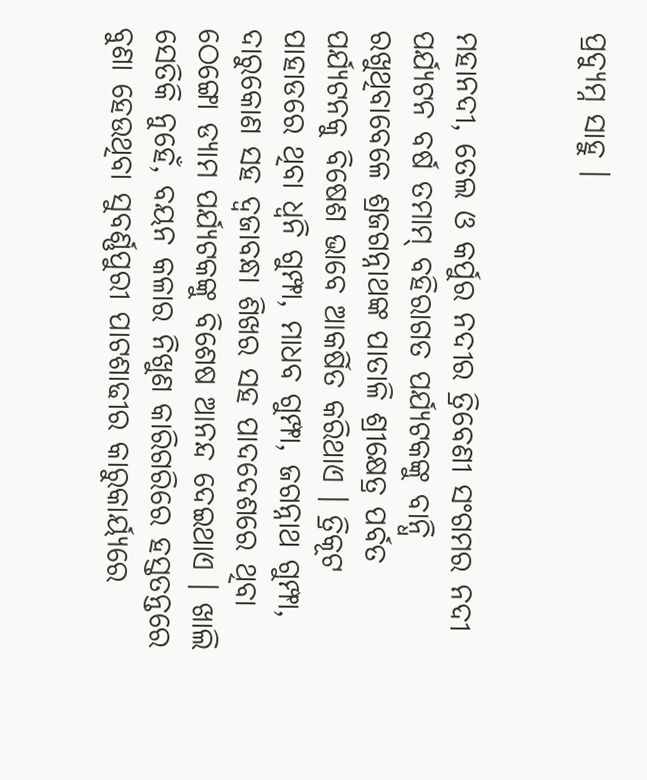ପ୍ରଦ୍ୟୁମ୍ନ ସାହୁ ।


ମହାନଦୀ, ତେଲ ଓ କର୍ପୁର ନଦୀର ତ୍ରିବେଣୀ ସଂଗମର ନଦୀ ପର୍ଯ୍ୟଟନ ବର୍ଷ ତମାମ୍ ବହିରାଗତ ପର୍ଯ୍ୟଟକଙ୍କୁ ବାନ୍ଧି ରଖୁଥିବାବେଳେ ଶ୍ରଜଗନ୍ନାଥଙ୍କ ପାତାଳି ଶ୍ରୀକ୍ଷେତ୍ର ପର୍ବତ ପର୍ଯ୍ୟଟନକୁ ବିଷେଶ ଭାବେ ଆକର୍ଷିତ କରିଥାଏ । ତ୍ରିକୂଟ ପାହାଡରେ ଥିବା ‌ଧ୍ୱନି ଗୁମ୍ଫା, ମାଧବ ଗୁମ୍ଫା, ଜଗନ୍ନାଥ ଗୁମ୍ଫା, ଦାରୁକୋଣ ସହ ଦ୍ୱଜାବନ୍ଧା ଶିଖର ସହ ପାଦଦେଶରେ ଥିବା ଠେଙ୍ଗୋ ଡ୍ୟାମ ପର୍ଯ୍ୟଟକଙ୍କୁ ବିଶେଷ ଆନନ୍ଦ ଦେଇଥାଏ । ଖାଲି ସେତିକି ନୁହେଁ, ବୟନ କଳାର ନିଖୁଣ କାରିଗରିରେ ହସ୍ତତନ୍ତରେ ବୁଣା ହେଉଥିବା ସୁବର୍ଣ୍ଣପୁରୀ ପାଟଶାଢୀର କାରୁକାର୍ୟ୍ୟରେ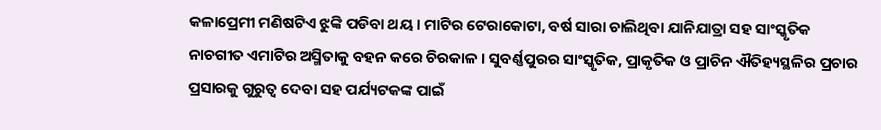କଳାପ୍ରେମୀ ମଣିଷଟିଏ ଝୁଙ୍କି ପଡିବା ଥୟ । ମାଟିର ଟେରାକୋଟା, ବର୍ଷ ସାରା ଚାଲିଥିବା ଯାନିଯାତ୍ରା ସହ ସାଂସ୍କୃତିକ ନାଚଗୀତ ଏମାଟିର ଅସ୍ମିତାକୁ ବହନ କରେ ଚିରକାଳ । ସୁବର୍ଣ୍ଣପୁରର ସାଂସ୍କୃତିକ, ପ୍ରାକୃତିକ ଓ ପ୍ରାଚିନ ଐତିହ୍ୟସ୍ଥଳିର ପ୍ରଚାର ପ୍ରସାରକୁ ଗୁରୁତ୍ୱ ଦେବା ସହ ପର୍ଯ୍ୟଟକଙ୍କ ପାଇଁ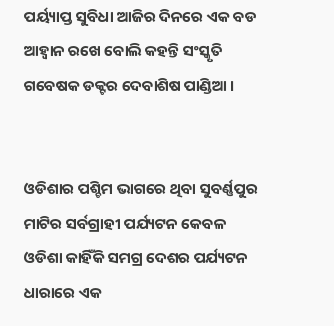ପର୍ୟ୍ୟାପ୍ତ ସୁବିଧା ଆଜିର ଦିନରେ ଏକ ବଡ ଆହ୍ୱାନ ରଖେ ବୋଲି କହନ୍ତି ସଂସ୍କୃତି ଗବେଷକ ଡକ୍ଟର ଦେବାଶିଷ ପାଣ୍ଡିଆ ।


ଓଡିଶାର ପଶ୍ଚିମ ଭାଗରେ ଥିବା ସୁବର୍ଣ୍ଣପୁର ମାଟିର ସର୍ବଗ୍ରାହୀ ପର୍ଯ୍ୟଟନ କେବଳ ଓଡିଶା କାହିଁକି ସମଗ୍ର ଦେଶର ପର୍ଯ୍ୟଟନ ଧାରାରେ ଏକ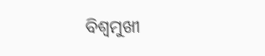ବି‌ଶ୍ୱମୁଖୀ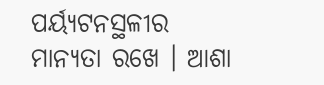ପର୍ୟ୍ୟଟନସ୍ଥଳୀର ମାନ୍ୟତା ରଖେ । ଆଶା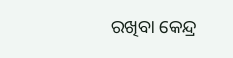ରଖିବା କେନ୍ଦ୍ର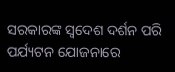ସରକାରଙ୍କ ‌ସ୍ୱଦେଶ ଦର୍ଶନ ପରି ପର୍ଯ୍ୟଟନ ଯୋଜନାରେ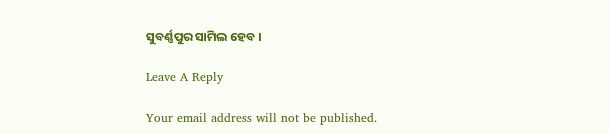ସୁବର୍ଣ୍ଣପୁର ସାମିଲ ହେବ ।

Leave A Reply

Your email address will not be published.